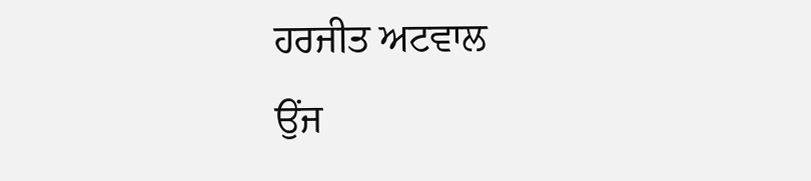ਹਰਜੀਤ ਅਟਵਾਲ
ਉਂਜ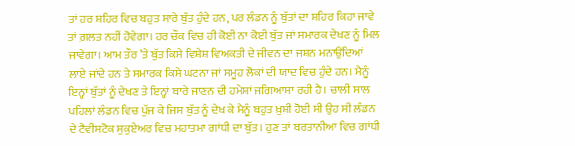ਤਾਂ ਹਰ ਸ਼ਹਿਰ ਵਿਚ ਬਹੁਤ ਸਾਰੇ ਬੁੱਤ ਹੁੰਦੇ ਹਨ, ਪਰ ਲੰਡਨ ਨੂੰ ਬੁੱਤਾਂ ਦਾ ਸ਼ਹਿਰ ਕਿਹਾ ਜਾਵੇ ਤਾਂ ਗ਼ਲਤ ਨਹੀਂ ਹੋਵੇਗਾ। ਹਰ ਚੌਕ ਵਿਚ ਹੀ ਕੋਈ ਨਾ ਕੋਈ ਬੁੱਤ ਜਾਂ ਸਮਾਰਕ ਦੇਖਣ ਨੂੰ ਮਿਲ ਜਾਵੇਗਾ। ਆਮ ਤੌਰ ’ਤੇ ਬੁੱਤ ਕਿਸੇ ਵਿਸ਼ੇਸ਼ ਵਿਅਕਤੀ ਦੇ ਜੀਵਨ ਦਾ ਜਸ਼ਨ ਮਨਾਉਂਦਿਆਂ ਲਾਏ ਜਾਂਦੇ ਹਨ ਤੇ ਸਮਾਰਕ ਕਿਸੇ ਘਟਨਾ ਜਾਂ ਸਮੂਹ ਲੋਕਾਂ ਦੀ ਯਾਦ ਵਿਚ ਹੁੰਦੇ ਹਨ। ਮੈਨੂੰ ਇਨ੍ਹਾਂ ਬੁੱਤਾਂ ਨੂੰ ਦੇਖਣ ਤੇ ਇਨ੍ਹਾਂ ਬਾਰੇ ਜਾਣਨ ਦੀ ਹਮੇਸ਼ਾਂ ਜਗਿਆਸਾ ਰਹੀ ਹੈ। ਚਾਲੀ ਸਾਲ ਪਹਿਲਾਂ ਲੰਡਨ ਵਿਚ ਪੁੱਜ ਕੇ ਜਿਸ ਬੁੱਤ ਨੂੰ ਦੇਖ ਕੇ ਮੈਨੂੰ ਬਹੁਤ ਖ਼ੁਸ਼ੀ ਹੋਈ ਸੀ ਉਹ ਸੀ ਲੰਡਨ ਦੇ ਟੈਵੀਸਟੋਕ ਸੁਕੁਏਅਰ ਵਿਚ ਮਹਾਤਮਾ ਗਾਂਧੀ ਦਾ ਬੁੱਤ। ਹੁਣ ਤਾਂ ਬਰਤਾਨੀਆ ਵਿਚ ਗਾਂਧੀ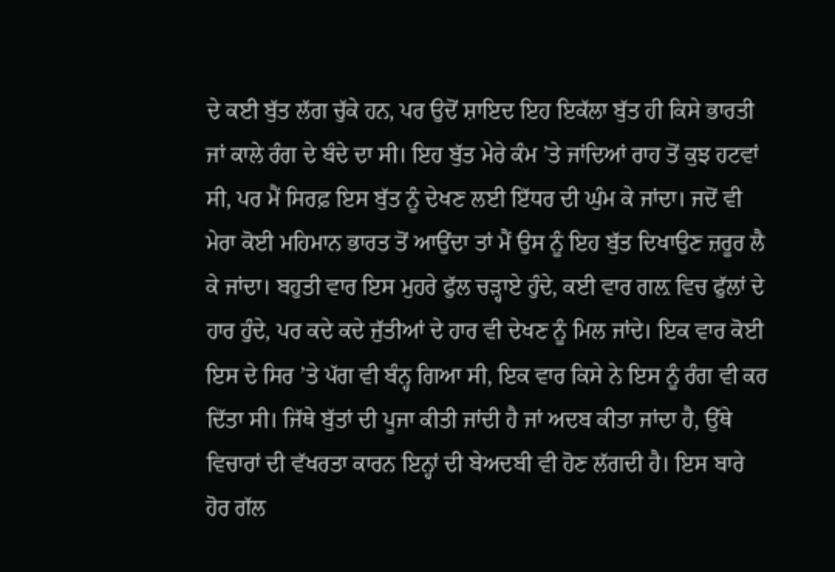ਦੇ ਕਈ ਬੁੱਤ ਲੱਗ ਚੁੱਕੇ ਹਨ, ਪਰ ਉਦੋਂ ਸ਼ਾਇਦ ਇਹ ਇਕੱਲਾ ਬੁੱਤ ਹੀ ਕਿਸੇ ਭਾਰਤੀ ਜਾਂ ਕਾਲੇ ਰੰਗ ਦੇ ਬੰਦੇ ਦਾ ਸੀ। ਇਹ ਬੁੱਤ ਮੇਰੇ ਕੰਮ ’ਤੇ ਜਾਂਦਿਆਂ ਰਾਹ ਤੋਂ ਕੁਝ ਹਟਵਾਂ ਸੀ, ਪਰ ਮੈਂ ਸਿਰਫ਼ ਇਸ ਬੁੱਤ ਨੂੰ ਦੇਖਣ ਲਈ ਇੱਧਰ ਦੀ ਘੁੰਮ ਕੇ ਜਾਂਦਾ। ਜਦੋਂ ਵੀ ਮੇਰਾ ਕੋਈ ਮਹਿਮਾਨ ਭਾਰਤ ਤੋਂ ਆਉਂਦਾ ਤਾਂ ਮੈਂ ਉਸ ਨੂੰ ਇਹ ਬੁੱਤ ਦਿਖਾਉਣ ਜ਼ਰੂਰ ਲੈ ਕੇ ਜਾਂਦਾ। ਬਹੁਤੀ ਵਾਰ ਇਸ ਮੁਹਰੇ ਫੁੱਲ ਚੜ੍ਹਾਏ ਹੁੰਦੇ, ਕਈ ਵਾਰ ਗਲ਼ ਵਿਚ ਫੁੱਲਾਂ ਦੇ ਹਾਰ ਹੁੰਦੇ, ਪਰ ਕਦੇ ਕਦੇ ਜੁੱਤੀਆਂ ਦੇ ਹਾਰ ਵੀ ਦੇਖਣ ਨੂੰ ਮਿਲ ਜਾਂਦੇ। ਇਕ ਵਾਰ ਕੋਈ ਇਸ ਦੇ ਸਿਰ ’ਤੇ ਪੱਗ ਵੀ ਬੰਨ੍ਹ ਗਿਆ ਸੀ, ਇਕ ਵਾਰ ਕਿਸੇ ਨੇ ਇਸ ਨੂੰ ਰੰਗ ਵੀ ਕਰ ਦਿੱਤਾ ਸੀ। ਜਿੱਥੇ ਬੁੱਤਾਂ ਦੀ ਪੂਜਾ ਕੀਤੀ ਜਾਂਦੀ ਹੈ ਜਾਂ ਅਦਬ ਕੀਤਾ ਜਾਂਦਾ ਹੈ, ਉੱਥੇ ਵਿਚਾਰਾਂ ਦੀ ਵੱਖਰਤਾ ਕਾਰਨ ਇਨ੍ਹਾਂ ਦੀ ਬੇਅਦਬੀ ਵੀ ਹੋਣ ਲੱਗਦੀ ਹੈ। ਇਸ ਬਾਰੇ ਹੋਰ ਗੱਲ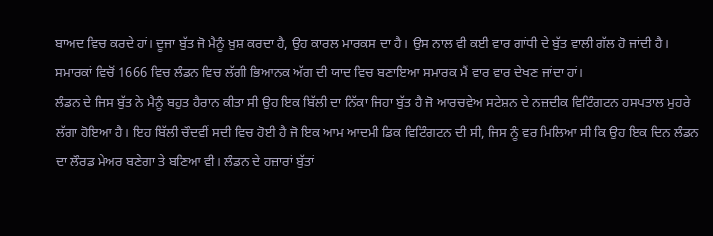ਬਾਅਦ ਵਿਚ ਕਰਦੇ ਹਾਂ। ਦੂਜਾ ਬੁੱਤ ਜੋ ਮੈਨੂੰ ਖ਼ੁਸ਼ ਕਰਦਾ ਹੈ, ਉਹ ਕਾਰਲ ਮਾਰਕਸ ਦਾ ਹੈ। ਉਸ ਨਾਲ ਵੀ ਕਈ ਵਾਰ ਗਾਂਧੀ ਦੇ ਬੁੱਤ ਵਾਲੀ ਗੱਲ ਹੋ ਜਾਂਦੀ ਹੈ। ਸਮਾਰਕਾਂ ਵਿਚੋਂ 1666 ਵਿਚ ਲੰਡਨ ਵਿਚ ਲੱਗੀ ਭਿਆਨਕ ਅੱਗ ਦੀ ਯਾਦ ਵਿਚ ਬਣਾਇਆ ਸਮਾਰਕ ਮੈਂ ਵਾਰ ਵਾਰ ਦੇਖਣ ਜਾਂਦਾ ਹਾਂ।
ਲੰਡਨ ਦੇ ਜਿਸ ਬੁੱਤ ਨੇ ਮੈਨੂੰ ਬਹੁਤ ਹੈਰਾਨ ਕੀਤਾ ਸੀ ਉਹ ਇਕ ਬਿੱਲੀ ਦਾ ਨਿੱਕਾ ਜਿਹਾ ਬੁੱਤ ਹੈ ਜੋ ਆਰਚਵੇਅ ਸਟੇਸ਼ਨ ਦੇ ਨਜ਼ਦੀਕ ਵਿਟਿੰਗਟਨ ਹਸਪਤਾਲ ਮੁਹਰੇ ਲੱਗਾ ਹੋਇਆ ਹੈ। ਇਹ ਬਿੱਲੀ ਚੌਦਵੀਂ ਸਦੀ ਵਿਚ ਹੋਈ ਹੈ ਜੋ ਇਕ ਆਮ ਆਦਮੀ ਡਿਕ ਵਿਟਿੰਗਟਨ ਦੀ ਸੀ, ਜਿਸ ਨੂੰ ਵਰ ਮਿਲਿਆ ਸੀ ਕਿ ਉਹ ਇਕ ਦਿਨ ਲੰਡਨ ਦਾ ਲੌਰਡ ਮੇਅਰ ਬਣੇਗਾ ਤੇ ਬਣਿਆ ਵੀ। ਲੰਡਨ ਦੇ ਹਜ਼ਾਰਾਂ ਬੁੱਤਾਂ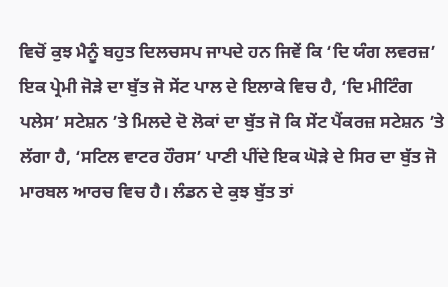ਵਿਚੋਂ ਕੁਝ ਮੈਨੂੰ ਬਹੁਤ ਦਿਲਚਸਪ ਜਾਪਦੇ ਹਨ ਜਿਵੇਂ ਕਿ ‘ਦਿ ਯੰਗ ਲਵਰਜ਼’ ਇਕ ਪ੍ਰੇਮੀ ਜੋੜੇ ਦਾ ਬੁੱਤ ਜੋ ਸੇਂਟ ਪਾਲ ਦੇ ਇਲਾਕੇ ਵਿਚ ਹੈ, ‘ਦਿ ਮੀਟਿੰਗ ਪਲੇਸ’ ਸਟੇਸ਼ਨ ’ਤੇ ਮਿਲਦੇ ਦੋ ਲੋਕਾਂ ਦਾ ਬੁੱਤ ਜੋ ਕਿ ਸੇਂਟ ਪੈਂਕਰਜ਼ ਸਟੇਸ਼ਨ ’ਤੇ ਲੱਗਾ ਹੈ, ‘ਸਟਿਲ ਵਾਟਰ ਹੌਰਸ’ ਪਾਣੀ ਪੀਂਦੇ ਇਕ ਘੋੜੇ ਦੇ ਸਿਰ ਦਾ ਬੁੱਤ ਜੋ ਮਾਰਬਲ ਆਰਚ ਵਿਚ ਹੈ। ਲੰਡਨ ਦੇ ਕੁਝ ਬੁੱਤ ਤਾਂ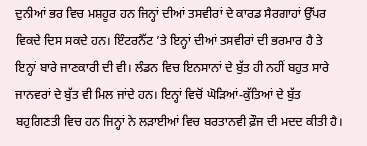ਦੁਨੀਆਂ ਭਰ ਵਿਚ ਮਸ਼ਹੂਰ ਹਨ ਜਿਨ੍ਹਾਂ ਦੀਆਂ ਤਸਵੀਰਾਂ ਦੇ ਕਾਰਡ ਸੈਰਗਾਹਾਂ ਉੱਪਰ ਵਿਕਦੇ ਦਿਸ ਸਕਦੇ ਹਨ। ਇੰਟਰਨੈੱਟ ’ਤੇ ਇਨ੍ਹਾਂ ਦੀਆਂ ਤਸਵੀਰਾਂ ਦੀ ਭਰਮਾਰ ਹੈ ਤੇ ਇਨ੍ਹਾਂ ਬਾਰੇ ਜਾਣਕਾਰੀ ਦੀ ਵੀ। ਲੰਡਨ ਵਿਚ ਇਨਸਾਨਾਂ ਦੇ ਬੁੱਤ ਹੀ ਨਹੀਂ ਬਹੁਤ ਸਾਰੇ ਜਾਨਵਰਾਂ ਦੇ ਬੁੱਤ ਵੀ ਮਿਲ ਜਾਂਦੇ ਹਨ। ਇਨ੍ਹਾਂ ਵਿਚੋਂ ਘੋੜਿਆਂ-ਕੁੱਤਿਆਂ ਦੇ ਬੁੱਤ ਬਹੁਗਿਣਤੀ ਵਿਚ ਹਨ ਜਿਨ੍ਹਾਂ ਨੇ ਲੜਾਈਆਂ ਵਿਚ ਬਰਤਾਨਵੀ ਫ਼ੌਜ ਦੀ ਮਦਦ ਕੀਤੀ ਹੈ।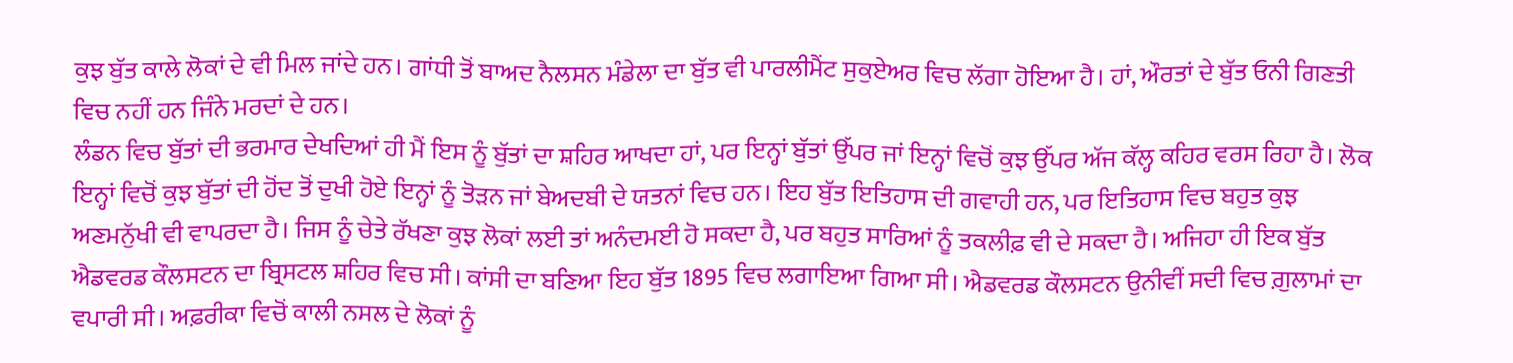ਕੁਝ ਬੁੱਤ ਕਾਲੇ ਲੋਕਾਂ ਦੇ ਵੀ ਮਿਲ ਜਾਂਦੇ ਹਨ। ਗਾਂਧੀ ਤੋਂ ਬਾਅਦ ਨੈਲਸਨ ਮੰਡੇਲਾ ਦਾ ਬੁੱਤ ਵੀ ਪਾਰਲੀਮੈਂਟ ਸੁਕੁਏਅਰ ਵਿਚ ਲੱਗਾ ਹੋਇਆ ਹੈ। ਹਾਂ, ਔਰਤਾਂ ਦੇ ਬੁੱਤ ਓਨੀ ਗਿਣਤੀ ਵਿਚ ਨਹੀਂ ਹਨ ਜਿੰਨੇ ਮਰਦਾਂ ਦੇ ਹਨ।
ਲੰਡਨ ਵਿਚ ਬੁੱਤਾਂ ਦੀ ਭਰਮਾਰ ਦੇਖਦਿਆਂ ਹੀ ਮੈਂ ਇਸ ਨੂੰ ਬੁੱਤਾਂ ਦਾ ਸ਼ਹਿਰ ਆਖਦਾ ਹਾਂ, ਪਰ ਇਨ੍ਹਾਂ ਬੁੱਤਾਂ ਉੱਪਰ ਜਾਂ ਇਨ੍ਹਾਂ ਵਿਚੋਂ ਕੁਝ ਉੱਪਰ ਅੱਜ ਕੱਲ੍ਹ ਕਹਿਰ ਵਰਸ ਰਿਹਾ ਹੈ। ਲੋਕ ਇਨ੍ਹਾਂ ਵਿਚੋਂ ਕੁਝ ਬੁੱਤਾਂ ਦੀ ਹੋਂਦ ਤੋਂ ਦੁਖੀ ਹੋਏ ਇਨ੍ਹਾਂ ਨੂੰ ਤੋੜਨ ਜਾਂ ਬੇਅਦਬੀ ਦੇ ਯਤਨਾਂ ਵਿਚ ਹਨ। ਇਹ ਬੁੱਤ ਇਤਿਹਾਸ ਦੀ ਗਵਾਹੀ ਹਨ, ਪਰ ਇਤਿਹਾਸ ਵਿਚ ਬਹੁਤ ਕੁਝ ਅਣਮਨੁੱਖੀ ਵੀ ਵਾਪਰਦਾ ਹੈ। ਜਿਸ ਨੂੰ ਚੇਤੇ ਰੱਖਣਾ ਕੁਝ ਲੋਕਾਂ ਲਈ ਤਾਂ ਅਨੰਦਮਈ ਹੋ ਸਕਦਾ ਹੈ, ਪਰ ਬਹੁਤ ਸਾਰਿਆਂ ਨੂੰ ਤਕਲੀਫ਼ ਵੀ ਦੇ ਸਕਦਾ ਹੈ। ਅਜਿਹਾ ਹੀ ਇਕ ਬੁੱਤ ਐਡਵਰਡ ਕੌਲਸਟਨ ਦਾ ਬ੍ਰਿਸਟਲ ਸ਼ਹਿਰ ਵਿਚ ਸੀ। ਕਾਂਸੀ ਦਾ ਬਣਿਆ ਇਹ ਬੁੱਤ 1895 ਵਿਚ ਲਗਾਇਆ ਗਿਆ ਸੀ। ਐਡਵਰਡ ਕੌਲਸਟਨ ਉਨੀਵੀਂ ਸਦੀ ਵਿਚ ਗ਼ੁਲਾਮਾਂ ਦਾ ਵਪਾਰੀ ਸੀ। ਅਫ਼ਰੀਕਾ ਵਿਚੋਂ ਕਾਲੀ ਨਸਲ ਦੇ ਲੋਕਾਂ ਨੂੰ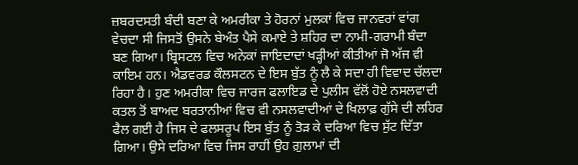ਜ਼ਬਰਦਸਤੀ ਬੰਦੀ ਬਣਾ ਕੇ ਅਮਰੀਕਾ ਤੇ ਹੋਰਨਾਂ ਮੁਲਕਾਂ ਵਿਚ ਜਾਨਵਰਾਂ ਵਾਂਗ ਵੇਚਦਾ ਸੀ ਜਿਸਤੋਂ ਉਸਨੇ ਬੇਅੰਤ ਪੈਸੇ ਕਮਾਏ ਤੇ ਸ਼ਹਿਰ ਦਾ ਨਾਮੀ-ਗਰਾਮੀ ਬੰਦਾ ਬਣ ਗਿਆ। ਬ੍ਰਿਸਟਲ ਵਿਚ ਅਨੇਕਾਂ ਜਾਇਦਾਦਾਂ ਖੜ੍ਹੀਆਂ ਕੀਤੀਆਂ ਜੋ ਅੱਜ ਵੀ ਕਾਇਮ ਹਨ। ਐਡਵਰਡ ਕੌਲਸਟਨ ਦੇ ਇਸ ਬੁੱਤ ਨੂੰ ਲੈ ਕੇ ਸਦਾ ਹੀ ਵਿਵਾਦ ਚੱਲਦਾ ਰਿਹਾ ਹੈ। ਹੁਣ ਅਮਰੀਕਾ ਵਿਚ ਜਾਰਜ ਫਲਾਇਡ ਦੇ ਪੁਲੀਸ ਵੱਲੋਂ ਹੋਏ ਨਸਲਵਾਦੀ ਕਤਲ ਤੋਂ ਬਾਅਦ ਬਰਤਾਨੀਆਂ ਵਿਚ ਵੀ ਨਸਲਵਾਦੀਆਂ ਦੇ ਖਿਲਾਫ਼ ਗੁੱਸੇ ਦੀ ਲਹਿਰ ਫੈਲ ਗਈ ਹੈ ਜਿਸ ਦੇ ਫਲਸਰੂਪ ਇਸ ਬੁੱਤ ਨੂੰ ਤੋੜ ਕੇ ਦਰਿਆ ਵਿਚ ਸੁੱਟ ਦਿੱਤਾ ਗਿਆ। ਉਸੇ ਦਰਿਆ ਵਿਚ ਜਿਸ ਰਾਹੀਂ ਉਹ ਗ਼ੁਲਾਮਾਂ ਦੀ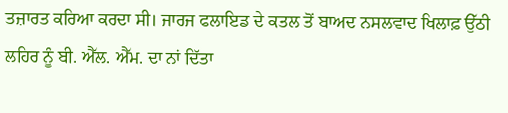ਤਜ਼ਾਰਤ ਕਰਿਆ ਕਰਦਾ ਸੀ। ਜਾਰਜ ਫਲਾਇਡ ਦੇ ਕਤਲ ਤੋਂ ਬਾਅਦ ਨਸਲਵਾਦ ਖਿਲਾਫ਼ ਉੱਠੀ ਲਹਿਰ ਨੂੰ ਬੀ. ਐੱਲ. ਐੱਮ. ਦਾ ਨਾਂ ਦਿੱਤਾ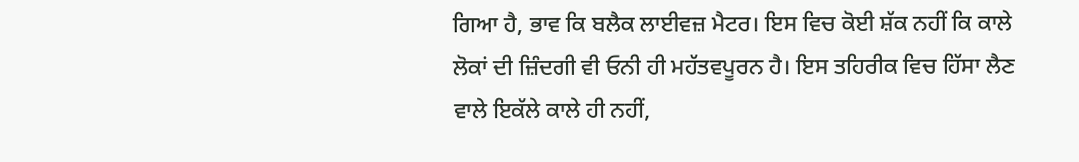ਗਿਆ ਹੈ, ਭਾਵ ਕਿ ਬਲੈਕ ਲਾਈਵਜ਼ ਮੈਟਰ। ਇਸ ਵਿਚ ਕੋਈ ਸ਼ੱਕ ਨਹੀਂ ਕਿ ਕਾਲੇ ਲੋਕਾਂ ਦੀ ਜ਼ਿੰਦਗੀ ਵੀ ਓਨੀ ਹੀ ਮਹੱਤਵਪੂਰਨ ਹੈ। ਇਸ ਤਹਿਰੀਕ ਵਿਚ ਹਿੱਸਾ ਲੈਣ ਵਾਲੇ ਇਕੱਲੇ ਕਾਲੇ ਹੀ ਨਹੀਂ,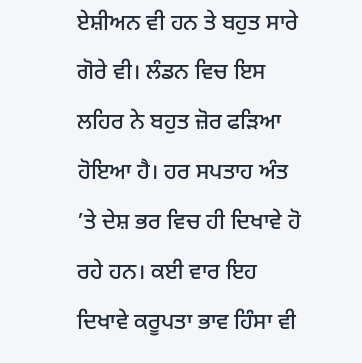ਏਸ਼ੀਅਨ ਵੀ ਹਨ ਤੇ ਬਹੁਤ ਸਾਰੇ ਗੋਰੇ ਵੀ। ਲੰਡਨ ਵਿਚ ਇਸ ਲਹਿਰ ਨੇ ਬਹੁਤ ਜ਼ੋਰ ਫੜਿਆ ਹੋਇਆ ਹੈ। ਹਰ ਸਪਤਾਹ ਅੰਤ ’ਤੇ ਦੇਸ਼ ਭਰ ਵਿਚ ਹੀ ਦਿਖਾਵੇ ਹੋ ਰਹੇ ਹਨ। ਕਈ ਵਾਰ ਇਹ ਦਿਖਾਵੇ ਕਰੂਪਤਾ ਭਾਵ ਹਿੰਸਾ ਵੀ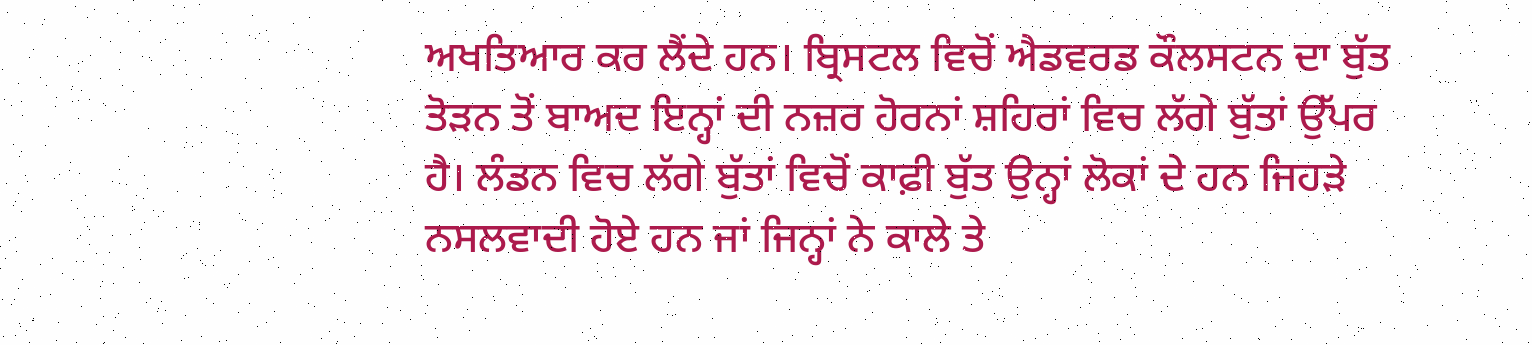ਅਖਤਿਆਰ ਕਰ ਲੈਂਦੇ ਹਨ। ਬ੍ਰਿਸਟਲ ਵਿਚੋਂ ਐਡਵਰਡ ਕੌਲਸਟਨ ਦਾ ਬੁੱਤ ਤੋੜਨ ਤੋਂ ਬਾਅਦ ਇਨ੍ਹਾਂ ਦੀ ਨਜ਼ਰ ਹੋਰਨਾਂ ਸ਼ਹਿਰਾਂ ਵਿਚ ਲੱਗੇ ਬੁੱਤਾਂ ਉੱਪਰ ਹੈ। ਲੰਡਨ ਵਿਚ ਲੱਗੇ ਬੁੱਤਾਂ ਵਿਚੋਂ ਕਾਫ਼ੀ ਬੁੱਤ ਉਨ੍ਹਾਂ ਲੋਕਾਂ ਦੇ ਹਨ ਜਿਹੜੇ ਨਸਲਵਾਦੀ ਹੋਏ ਹਨ ਜਾਂ ਜਿਨ੍ਹਾਂ ਨੇ ਕਾਲੇ ਤੇ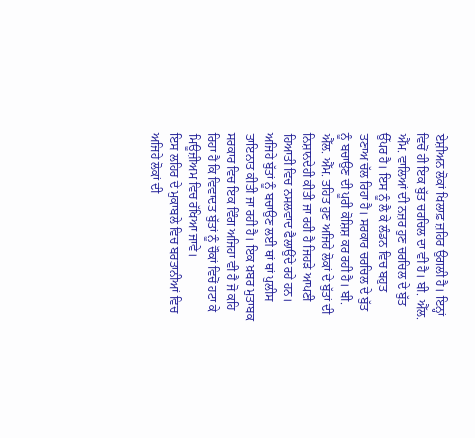ਏਸ਼ੀਅਨ ਲੋਕਾਂ ਖਿਲਾਫ਼ ਜ਼ਹਿਰ ਉਗਲੀ ਹੈ। ਇਨ੍ਹਾਂ ਵਿਚੋਂ ਹੀ ਇਕ ਬੁੱਤ ਚਰਚਿਲ ਦਾ ਵੀ ਹੈ। ਬੀ. ਐੱਲ. ਐੱਮ. ਵਾਲਿਆਂ ਦੀ ਨਜ਼ਰ ਹੁਣ ਚਰਚਿਲ ਦੇ ਬੁੱਤ ਉੱਪਰ ਹੈ। ਇਸ ਨੂੰ ਲੈ ਕੇ ਲੰਡਨ ਵਿਚ ਬਹੁਤ ਤਣਾਅ ਚੱਲ ਰਿਹਾ ਹੈ। ਸਰਕਾਰ ਚਰਚਿਲ ਦੇ ਬੁੱਤ ਨੂੰ ਬਚਾਉਣ ਦੀ ਪੂਰੀ ਕੋਸ਼ਿਸ਼ ਕਰ ਰਹੀ ਹੈ। ਬੀ. ਐੱਲ. ਐੱਮ. ਤਹਿਤ ਹੁਣ ਅਜਿਹੇ ਲੋਕਾਂ ਦੇ ਬੁੱਤਾਂ ਦੀ ਨਿਸ਼ਾਨਦੇਹੀ ਕੀਤੀ ਜਾ ਰਹੀ ਹੈ ਜਿਹੜੇ ਆਪਣੀ ਹਿਆਤੀ ਵਿਚ ਨਸਲਵਾਦ ਫੈਲਾਉਂਦੇ ਰਹੇ ਹਨ। ਅਜਿਹੇ ਬੁੱਤਾਂ ਨੂੰ ਬਚਾਉਣ ਲਈ ਥਾਂ ਥਾਂ ਪੁਲੀਸ ਤਾਇਨਾਤ ਕੀਤੀ ਜਾ ਰਹੀ ਹੈ। ਇਕ ਖ਼ਬਰ ਮੁਤਾਬਕ ਸਰਕਾਰ ਵਿਚ ਇਕ ਵਿੰਗ ਅਜਿਹਾ ਵੀ ਹੈ ਜੋ ਕਹਿ ਰਿਹਾ ਹੈ ਕਿ ਵਿਵਾਦਤ ਬੁੱਤਾਂ ਨੂੰ ਚੌਕਾਂ ਵਿਚੋਂ ਹਟਾ ਕੇ ਮਿਊਜ਼ੀਅਮ ਵਿਚ ਰੱਖਿਆ ਜਾਵੇ।
ਇਸ ਲਹਿਰ ਦੇ ਮੁਕਾਬਲੇ ਵਿਚ ਬਰਤਾਨੀਆਂ ਵਿਚ ਅਜਿਹੇ ਲੋਕਾਂ ਦੀ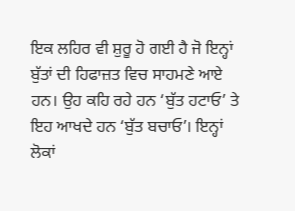ਇਕ ਲਹਿਰ ਵੀ ਸ਼ੁਰੂ ਹੋ ਗਈ ਹੈ ਜੋ ਇਨ੍ਹਾਂ ਬੁੱਤਾਂ ਦੀ ਹਿਫਾਜ਼ਤ ਵਿਚ ਸਾਹਮਣੇ ਆਏ ਹਨ। ਉਹ ਕਹਿ ਰਹੇ ਹਨ ‘ਬੁੱਤ ਹਟਾਓ’ ਤੇ ਇਹ ਆਖਦੇ ਹਨ ‘ਬੁੱਤ ਬਚਾਓ’। ਇਨ੍ਹਾਂ ਲੋਕਾਂ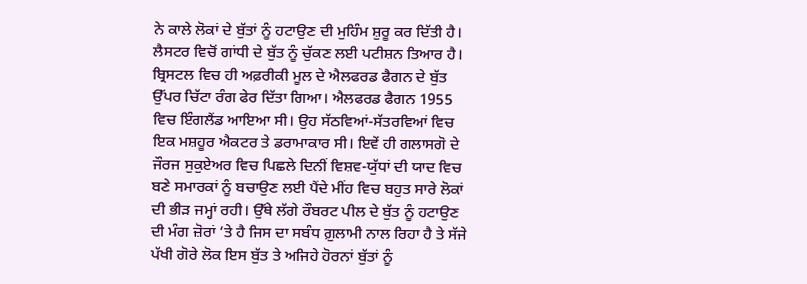ਨੇ ਕਾਲੇ ਲੋਕਾਂ ਦੇ ਬੁੱਤਾਂ ਨੂੰ ਹਟਾਉਣ ਦੀ ਮੁਹਿੰਮ ਸ਼ੁਰੂ ਕਰ ਦਿੱਤੀ ਹੈ। ਲੈਸਟਰ ਵਿਚੋਂ ਗਾਂਧੀ ਦੇ ਬੁੱਤ ਨੂੰ ਚੁੱਕਣ ਲਈ ਪਟੀਸ਼ਨ ਤਿਆਰ ਹੈ। ਬ੍ਰਿਸਟਲ ਵਿਚ ਹੀ ਅਫ਼ਰੀਕੀ ਮੂਲ ਦੇ ਐਲਫਰਡ ਫੈਗਨ ਦੇ ਬੁੱਤ ਉੱਪਰ ਚਿੱਟਾ ਰੰਗ ਫੇਰ ਦਿੱਤਾ ਗਿਆ। ਐਲਫਰਡ ਫੈਗਨ 1955 ਵਿਚ ਇੰਗਲੈਂਡ ਆਇਆ ਸੀ। ਉਹ ਸੱਠਵਿਆਂ-ਸੱਤਰਵਿਆਂ ਵਿਚ ਇਕ ਮਸ਼ਹੂਰ ਐਕਟਰ ਤੇ ਡਰਾਮਾਕਾਰ ਸੀ। ਇਵੇਂ ਹੀ ਗਲਾਸਗੋ ਦੇ ਜੌਰਜ ਸੁਕੁਏਅਰ ਵਿਚ ਪਿਛਲੇ ਦਿਨੀਂ ਵਿਸ਼ਵ-ਯੁੱਧਾਂ ਦੀ ਯਾਦ ਵਿਚ ਬਣੇ ਸਮਾਰਕਾਂ ਨੂੰ ਬਚਾਉਣ ਲਈ ਪੈਂਦੇ ਮੀਂਹ ਵਿਚ ਬਹੁਤ ਸਾਰੇ ਲੋਕਾਂ ਦੀ ਭੀੜ ਜਮ੍ਹਾਂ ਰਹੀ। ਉੱਥੇ ਲੱਗੇ ਰੌਬਰਟ ਪੀਲ ਦੇ ਬੁੱਤ ਨੂੰ ਹਟਾਉਣ ਦੀ ਮੰਗ ਜ਼ੋਰਾਂ ’ਤੇ ਹੈ ਜਿਸ ਦਾ ਸਬੰਧ ਗ਼ੁਲਾਮੀ ਨਾਲ ਰਿਹਾ ਹੈ ਤੇ ਸੱਜੇ ਪੱਖੀ ਗੋਰੇ ਲੋਕ ਇਸ ਬੁੱਤ ਤੇ ਅਜਿਹੇ ਹੋਰਨਾਂ ਬੁੱਤਾਂ ਨੂੰ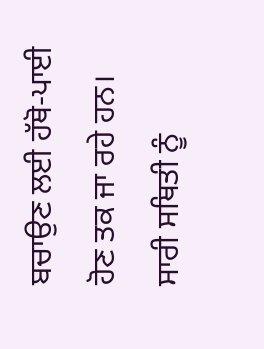ਬਚਾਉਣ ਲਈ ਹੱਥੋ-ਪਾਈ ਹੋਣ ਤਕ ਜਾ ਰਹੇ ਹਨ। ਸਾਰੀ ਸਥਿਤੀ ਨੂੰ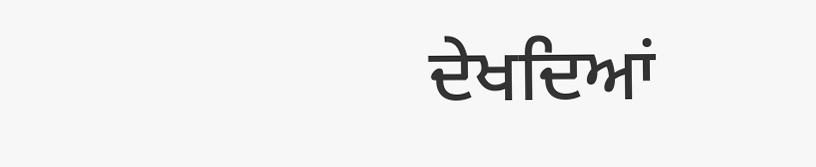ਦੇਖਦਿਆਂ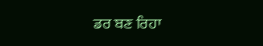ਡਰ ਬਣ ਰਿਹਾ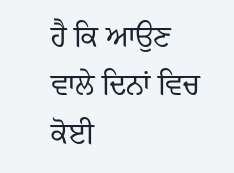ਹੈ ਕਿ ਆਉਣ ਵਾਲੇ ਦਿਨਾਂ ਵਿਚ ਕੋਈ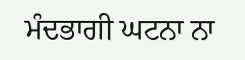ਮੰਦਭਾਗੀ ਘਟਨਾ ਨਾ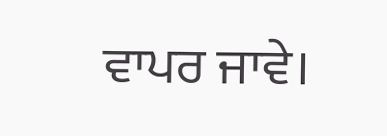ਵਾਪਰ ਜਾਵੇ।